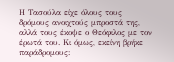Η Τασούλα είχε όλους τους δρόμους ανοιχτούς μπροστά της, αλλά τους έκοψε ο Θεόφιλος με τον έρωτά του. Κι όμως, εκείνη βρήκε παράδρομους: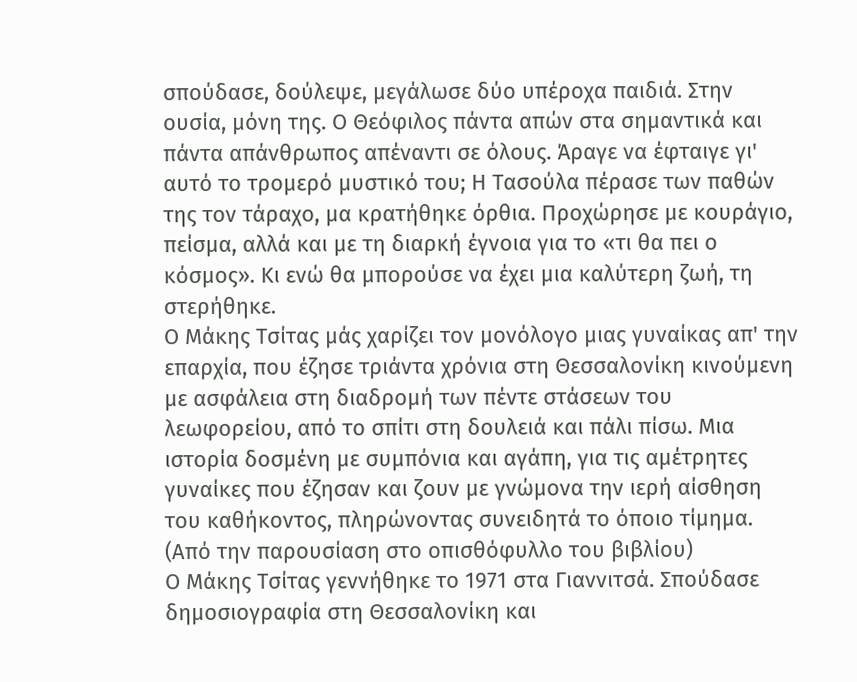σπούδασε, δούλεψε, μεγάλωσε δύο υπέροχα παιδιά. Στην ουσία, μόνη της. Ο Θεόφιλος πάντα απών στα σημαντικά και πάντα απάνθρωπος απέναντι σε όλους. Άραγε να έφταιγε γι' αυτό το τρομερό μυστικό του; Η Τασούλα πέρασε των παθών της τον τάραχο, μα κρατήθηκε όρθια. Προχώρησε με κουράγιο, πείσμα, αλλά και με τη διαρκή έγνοια για το «τι θα πει ο κόσμος». Κι ενώ θα μπορούσε να έχει μια καλύτερη ζωή, τη στερήθηκε.
Ο Μάκης Τσίτας μάς χαρίζει τον μονόλογο μιας γυναίκας απ' την επαρχία, που έζησε τριάντα χρόνια στη Θεσσαλονίκη κινούμενη με ασφάλεια στη διαδρομή των πέντε στάσεων του λεωφορείου, από το σπίτι στη δουλειά και πάλι πίσω. Μια ιστορία δοσμένη με συμπόνια και αγάπη, για τις αμέτρητες γυναίκες που έζησαν και ζουν με γνώμονα την ιερή αίσθηση του καθήκοντος, πληρώνοντας συνειδητά το όποιο τίμημα. (Από την παρουσίαση στο οπισθόφυλλο του βιβλίου)
Ο Μάκης Τσίτας γεννήθηκε το 1971 στα Γιαννιτσά. Σπούδασε δημοσιογραφία στη Θεσσαλονίκη και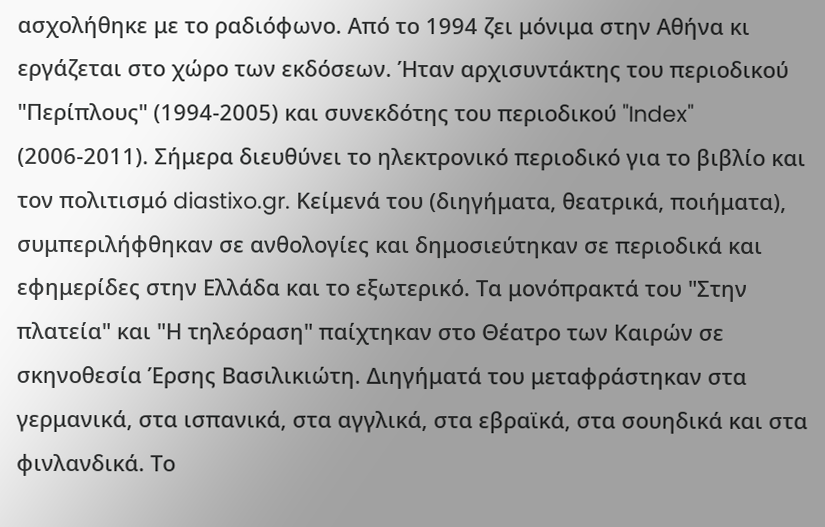ασχολήθηκε με το ραδιόφωνο. Από το 1994 ζει μόνιμα στην Αθήνα κι εργάζεται στο χώρο των εκδόσεων. Ήταν αρχισυντάκτης του περιοδικού "Περίπλους" (1994-2005) και συνεκδότης του περιοδικού "Index" (2006-2011). Σήμερα διευθύνει το ηλεκτρονικό περιοδικό για το βιβλίο και τον πολιτισμό diastixo.gr. Κείμενά του (διηγήματα, θεατρικά, ποιήματα), συμπεριλήφθηκαν σε ανθολογίες και δημοσιεύτηκαν σε περιοδικά και εφημερίδες στην Ελλάδα και το εξωτερικό. Τα μονόπρακτά του "Στην πλατεία" και "Η τηλεόραση" παίχτηκαν στο Θέατρο των Καιρών σε σκηνοθεσία Έρσης Βασιλικιώτη. Διηγήματά του μεταφράστηκαν στα γερμανικά, στα ισπανικά, στα αγγλικά, στα εβραϊκά, στα σουηδικά και στα φινλανδικά. Το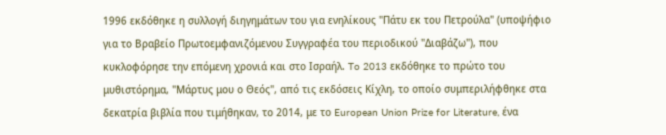1996 εκδόθηκε η συλλογή διηγημάτων του για ενηλίκους "Πάτυ εκ του Πετρούλα" (υποψήφιο για το Βραβείο Πρωτοεμφανιζόμενου Συγγραφέα του περιοδικού "Διαβάζω"), που κυκλοφόρησε την επόμενη χρονιά και στο Ισραήλ. To 2013 εκδόθηκε το πρώτο του μυθιστόρημα, "Μάρτυς μου ο Θεός", από τις εκδόσεις Κίχλη, το οποίο συμπεριλήφθηκε στα δεκατρία βιβλία που τιμήθηκαν, το 2014, με το European Union Prize for Literature, ένα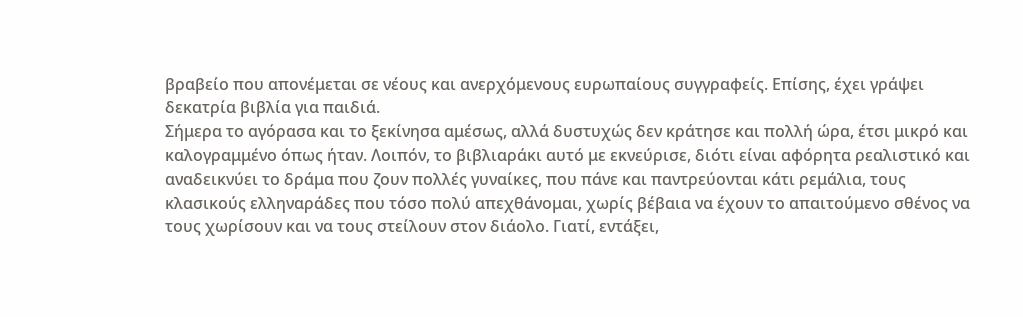βραβείο που απονέμεται σε νέους και ανερχόμενους ευρωπαίους συγγραφείς. Επίσης, έχει γράψει δεκατρία βιβλία για παιδιά.
Σήμερα το αγόρασα και το ξεκίνησα αμέσως, αλλά δυστυχώς δεν κράτησε και πολλή ώρα, έτσι μικρό και καλογραμμένο όπως ήταν. Λοιπόν, το βιβλιαράκι αυτό με εκνεύρισε, διότι είναι αφόρητα ρεαλιστικό και αναδεικνύει το δράμα που ζουν πολλές γυναίκες, που πάνε και παντρεύονται κάτι ρεμάλια, τους κλασικούς ελληναράδες που τόσο πολύ απεχθάνομαι, χωρίς βέβαια να έχουν το απαιτούμενο σθένος να τους χωρίσουν και να τους στείλουν στον διάολο. Γιατί, εντάξει,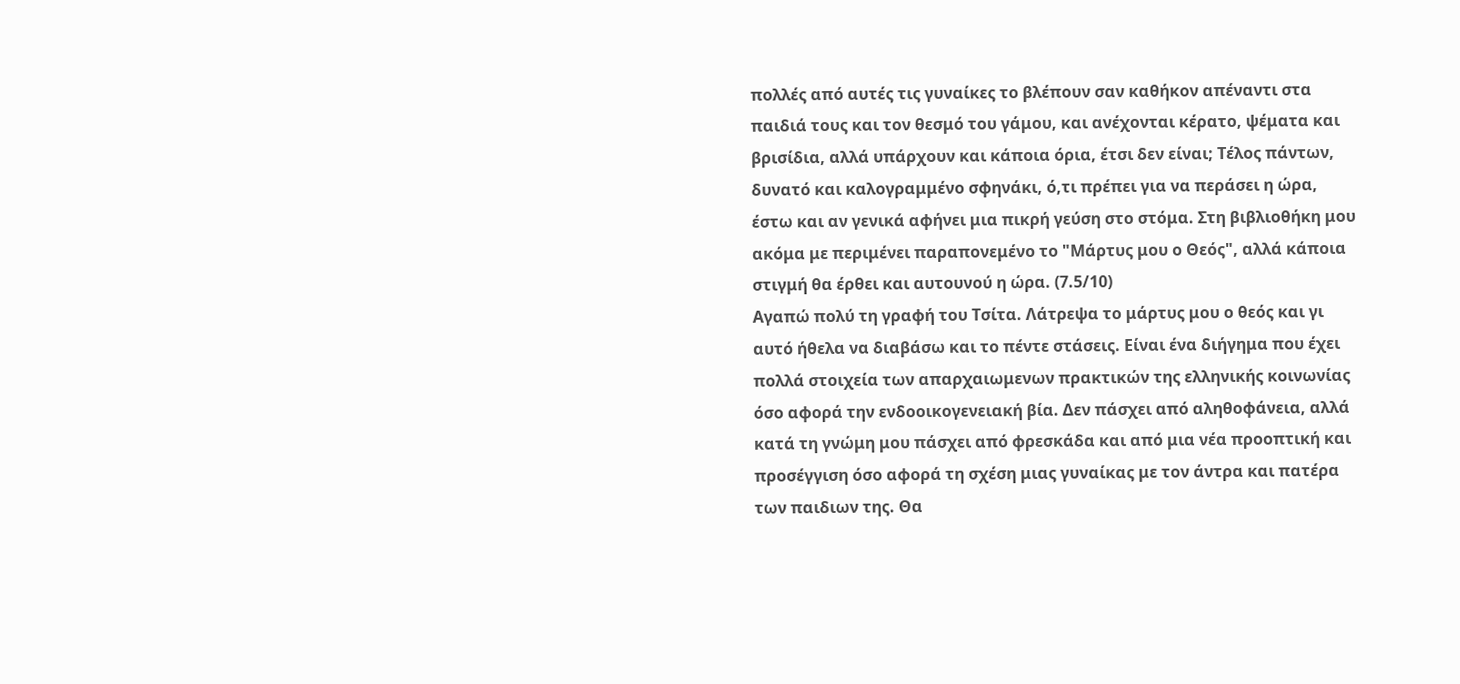πολλές από αυτές τις γυναίκες το βλέπουν σαν καθήκον απέναντι στα παιδιά τους και τον θεσμό του γάμου, και ανέχονται κέρατο, ψέματα και βρισίδια, αλλά υπάρχουν και κάποια όρια, έτσι δεν είναι; Τέλος πάντων, δυνατό και καλογραμμένο σφηνάκι, ό,τι πρέπει για να περάσει η ώρα, έστω και αν γενικά αφήνει μια πικρή γεύση στο στόμα. Στη βιβλιοθήκη μου ακόμα με περιμένει παραπονεμένο το "Μάρτυς μου ο Θεός", αλλά κάποια στιγμή θα έρθει και αυτουνού η ώρα. (7.5/10)
Αγαπώ πολύ τη γραφή του Τσίτα. Λάτρεψα το μάρτυς μου ο θεός και γι αυτό ήθελα να διαβάσω και το πέντε στάσεις. Είναι ένα διήγημα που έχει πολλά στοιχεία των απαρχαιωμενων πρακτικών της ελληνικής κοινωνίας όσο αφορά την ενδοοικογενειακή βία. Δεν πάσχει από αληθοφάνεια, αλλά κατά τη γνώμη μου πάσχει από φρεσκάδα και από μια νέα προοπτική και προσέγγιση όσο αφορά τη σχέση μιας γυναίκας με τον άντρα και πατέρα των παιδιων της. Θα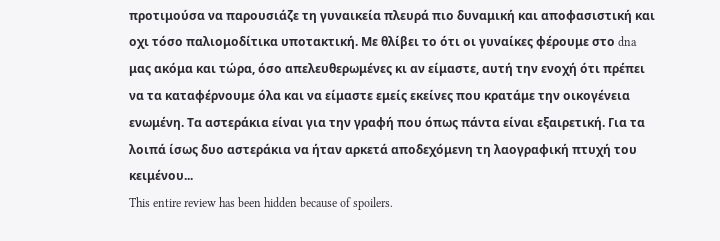προτιμούσα να παρουσιάζε τη γυναικεία πλευρά πιο δυναμική και αποφασιστική και οχι τόσο παλιομοδίτικα υποτακτική. Με θλίβει το ότι οι γυναίκες φέρουμε στο dna μας ακόμα και τώρα, όσο απελευθερωμένες κι αν είμαστε, αυτή την ενοχή ότι πρέπει να τα καταφέρνουμε όλα και να είμαστε εμείς εκείνες που κρατάμε την οικογένεια ενωμένη. Τα αστεράκια είναι για την γραφή που όπως πάντα είναι εξαιρετική. Για τα λοιπά ίσως δυο αστεράκια να ήταν αρκετά αποδεχόμενη τη λαογραφική πτυχή του κειμένου...
This entire review has been hidden because of spoilers.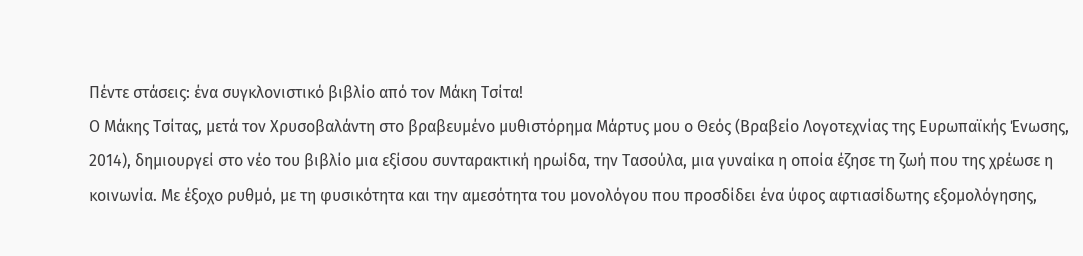Πέντε στάσεις: ένα συγκλονιστικό βιβλίο από τον Μάκη Τσίτα!
Ο Μάκης Τσίτας, μετά τον Χρυσοβαλάντη στο βραβευμένο μυθιστόρημα Μάρτυς μου ο Θεός (Βραβείο Λογοτεχνίας της Ευρωπαϊκής Ένωσης, 2014), δημιουργεί στο νέο του βιβλίο μια εξίσου συνταρακτική ηρωίδα, την Τασούλα, μια γυναίκα η οποία έζησε τη ζωή που της χρέωσε η κοινωνία. Με έξοχο ρυθμό, με τη φυσικότητα και την αμεσότητα του μονολόγου που προσδίδει ένα ύφος αφτιασίδωτης εξομολόγησης,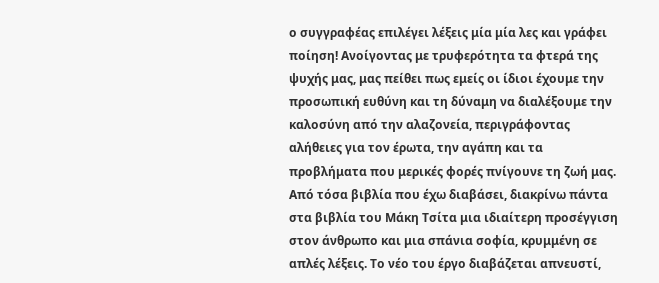ο συγγραφέας επιλέγει λέξεις μία μία λες και γράφει ποίηση! Ανοίγοντας με τρυφερότητα τα φτερά της ψυχής μας, μας πείθει πως εμείς οι ίδιοι έχουμε την προσωπική ευθύνη και τη δύναμη να διαλέξουμε την καλοσύνη από την αλαζονεία, περιγράφοντας αλήθειες για τον έρωτα, την αγάπη και τα προβλήματα που μερικές φορές πνίγουνε τη ζωή μας. Από τόσα βιβλία που έχω διαβάσει, διακρίνω πάντα στα βιβλία του Μάκη Τσίτα μια ιδιαίτερη προσέγγιση στον άνθρωπο και μια σπάνια σοφία, κρυμμένη σε απλές λέξεις. Το νέο του έργο διαβάζεται απνευστί,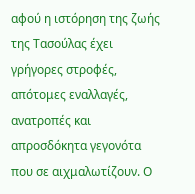αφού η ιστόρηση της ζωής της Τασούλας έχει γρήγορες στροφές, απότομες εναλλαγές, ανατροπές και απροσδόκητα γεγονότα που σε αιχμαλωτίζουν. Ο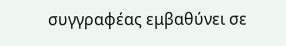συγγραφέας εμβαθύνει σε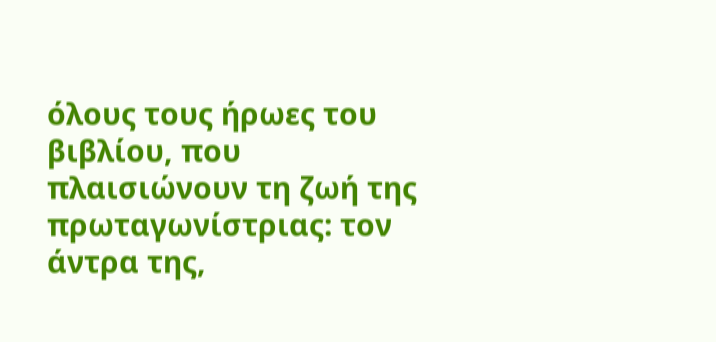όλους τους ήρωες του βιβλίου, που πλαισιώνουν τη ζωή της πρωταγωνίστριας: τον άντρα της,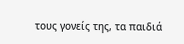τους γονείς της, τα παιδιά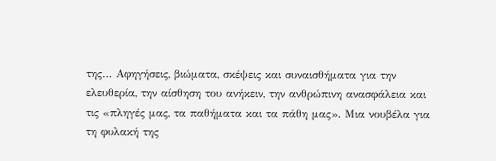της… Αφηγήσεις, βιώματα, σκέψεις και συναισθήματα για την ελευθερία, την αίσθηση του ανήκειν, την ανθρώπινη ανασφάλεια και τις «πληγές μας, τα παθήματα και τα πάθη μας». Μια νουβέλα για τη φυλακή της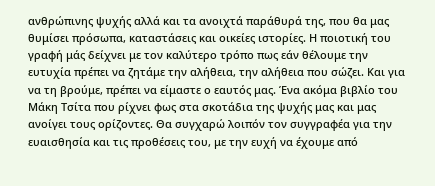ανθρώπινης ψυχής αλλά και τα ανοιχτά παράθυρά της, που θα μας θυμίσει πρόσωπα, καταστάσεις και οικείες ιστορίες. Η ποιοτική του γραφή μάς δείχνει με τον καλύτερο τρόπο πως εάν θέλουμε την ευτυχία πρέπει να ζητάμε την αλήθεια, την αλήθεια που σώζει. Και για να τη βρούμε, πρέπει να είμαστε ο εαυτός μας. Ένα ακόμα βιβλίο του Μάκη Τσίτα που ρίχνει φως στα σκοτάδια της ψυχής μας και μας ανοίγει τους ορίζοντες. Θα συγχαρώ λοιπόν τον συγγραφέα για την ευαισθησία και τις προθέσεις του, με την ευχή να έχουμε από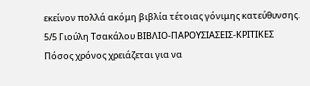εκείνον πολλά ακόμη βιβλία τέτοιας γόνιμης κατεύθυνσης. 5/5 Γιούλη Τσακάλου ΒΙΒΛΙΟ-ΠΑΡΟΥΣΙΑΣΕΙΣ-ΚΡΙΤΙΚΕΣ
Πόσος χρόνος χρειάζεται για να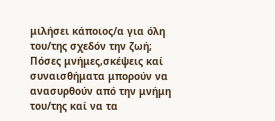μιλήσει κάποιος/α για όλη του/της σχεδόν την ζωή; Πόσες μνήμες,σκέψεις καί συναισθήματα μπορούν να ανασυρθούν από την μνήμη του/της καί να τα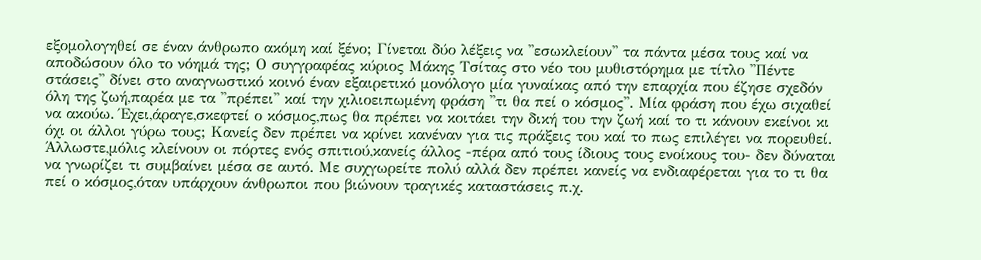εξομολογηθεί σε έναν άνθρωπο ακόμη καί ξένο; Γίνεται δύο λέξεις να ''εσωκλείουν'' τα πάντα μέσα τους καί να αποδώσουν όλο το νόημά της; Ο συγγραφέας κύριος Μάκης Τσίτας στο νέο του μυθιστόρημα με τίτλο ''Πέντε στάσεις'' δίνει στο αναγνωστικό κοινό έναν εξαιρετικό μονόλογο μία γυναίκας από την επαρχία που έζησε σχεδόν όλη της ζωή,παρέα με τα ''πρέπει'' καί την χιλιοειπωμένη φράση ''τι θα πεί ο κόσμος''. Μία φράση που έχω σιχαθεί να ακούω. Έχει,άραγε,σκεφτεί ο κόσμος,πως θα πρέπει να κοιτάει την δική του την ζωή καί το τι κάνουν εκείνοι κι όχι οι άλλοι γύρω τους; Κανείς δεν πρέπει να κρίνει κανέναν για τις πράξεις του καί το πως επιλέγει να πορευθεί. Άλλωστε,μόλις κλείνουν οι πόρτες ενός σπιτιού,κανείς άλλος -πέρα από τους ίδιους τους ενοίκους του- δεν δύναται να γνωρίζει τι συμβαίνει μέσα σε αυτό. Με συχγωρείτε πολύ αλλά δεν πρέπει κανείς να ενδιαφέρεται για το τι θα πεί ο κόσμος,όταν υπάρχουν άνθρωποι που βιώνουν τραγικές καταστάσεις π.χ.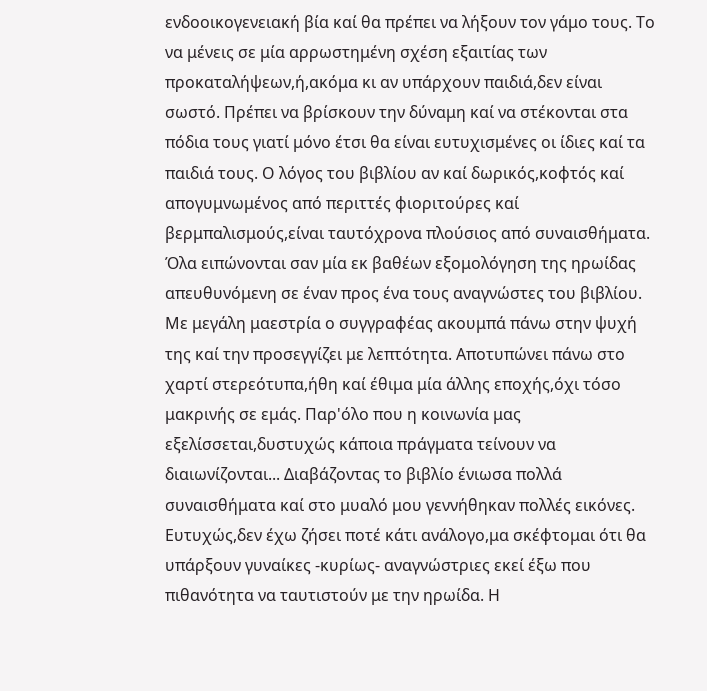ενδοοικογενειακή βία καί θα πρέπει να λήξουν τον γάμο τους. Το να μένεις σε μία αρρωστημένη σχέση εξαιτίας των προκαταλήψεων,ή,ακόμα κι αν υπάρχουν παιδιά,δεν είναι σωστό. Πρέπει να βρίσκουν την δύναμη καί να στέκονται στα πόδια τους γιατί μόνο έτσι θα είναι ευτυχισμένες οι ίδιες καί τα παιδιά τους. Ο λόγος του βιβλίου αν καί δωρικός,κοφτός καί απογυμνωμένος από περιττές φιοριτούρες καί βερμπαλισμούς,είναι ταυτόχρονα πλούσιος από συναισθήματα. Όλα ειπώνονται σαν μία εκ βαθέων εξομολόγηση της ηρωίδας απευθυνόμενη σε έναν προς ένα τους αναγνώστες του βιβλίου. Με μεγάλη μαεστρία ο συγγραφέας ακουμπά πάνω στην ψυχή της καί την προσεγγίζει με λεπτότητα. Αποτυπώνει πάνω στο χαρτί στερεότυπα,ήθη καί έθιμα μία άλλης εποχής,όχι τόσο μακρινής σε εμάς. Παρ'όλο που η κοινωνία μας εξελίσσεται,δυστυχώς κάποια πράγματα τείνουν να διαιωνίζονται... Διαβάζοντας το βιβλίο ένιωσα πολλά συναισθήματα καί στο μυαλό μου γεννήθηκαν πολλές εικόνες. Ευτυχώς,δεν έχω ζήσει ποτέ κάτι ανάλογο,μα σκέφτομαι ότι θα υπάρξουν γυναίκες -κυρίως- αναγνώστριες εκεί έξω που πιθανότητα να ταυτιστούν με την ηρωίδα. Η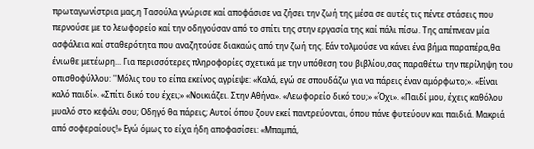πρωταγωνίστρια μας,η Τασούλα γνώρισε καί αποφάσισε να ζήσει την ζωή της μέσα σε αυτές τις πέντε στάσεις που περνούσε με το λεωφορείο καί την οδηγούσαν από το σπίτι της στην εργασία της καί πάλι πίσω. Της απέπνεαν μία ασφάλεια καί σταθερότητα που αναζητούσε διακαώς από την ζωή της. Εάν τολμούσε να κάνει ένα βήμα παραπέρα,θα ένιωθε μετέωρη... Για περισσότερες πληροφορίες σχετικά με την υπόθεση του βιβλίου,σας παραθέτω την περίληψη του οπισθοφύλλου: ''Μόλις του το είπα εκείνος αγρίεψε: «Καλά, εγώ σε σπουδάζω για να πάρεις έναν αμόρφωτο;». «Είναι καλό παιδί». «Σπίτι δικό του έχει;» «Νοικιάζει. Στην Αθήνα». «Λεωφορείο δικό του;» «Όχι». «Παιδί μου, έχεις καθόλου μυαλό στο κεφάλι σου; Οδηγό θα πάρεις; Αυτοί όπου ζουν εκεί παντρεύονται, όπου πάνε φυτεύουν και παιδιά. Μακριά από σοφεραίους!» Εγώ όμως το είχα ήδη αποφασίσει: «Μπαμπά,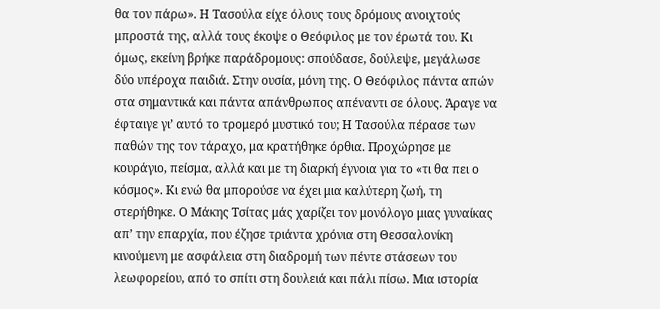θα τον πάρω». Η Τασούλα είχε όλους τους δρόμους ανοιχτούς μπροστά της, αλλά τους έκοψε ο Θεόφιλος με τον έρωτά του. Κι όμως, εκείνη βρήκε παράδρομους: σπούδασε, δούλεψε, μεγάλωσε δύο υπέροχα παιδιά. Στην ουσία, μόνη της. Ο Θεόφιλος πάντα απών στα σημαντικά και πάντα απάνθρωπος απέναντι σε όλους. Άραγε να έφταιγε γι’ αυτό το τρομερό μυστικό του; Η Τασούλα πέρασε των παθών της τον τάραχο, μα κρατήθηκε όρθια. Προχώρησε με κουράγιο, πείσμα, αλλά και με τη διαρκή έγνοια για το «τι θα πει ο κόσμος». Κι ενώ θα μπορούσε να έχει μια καλύτερη ζωή, τη στερήθηκε. Ο Μάκης Τσίτας μάς χαρίζει τον μονόλογο μιας γυναίκας απ’ την επαρχία, που έζησε τριάντα χρόνια στη Θεσσαλονίκη κινούμενη με ασφάλεια στη διαδρομή των πέντε στάσεων του λεωφορείου, από το σπίτι στη δουλειά και πάλι πίσω. Μια ιστορία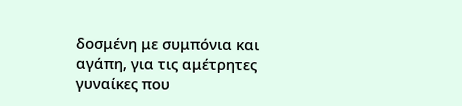δοσμένη με συμπόνια και αγάπη, για τις αμέτρητες γυναίκες που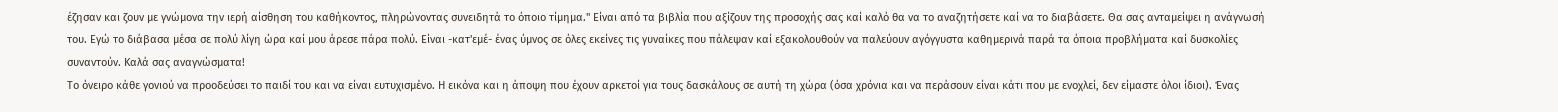έζησαν και ζουν με γνώμονα την ιερή αίσθηση του καθήκοντος, πληρώνοντας συνειδητά το όποιο τίμημα.'' Είναι από τα βιβλία που αξίζουν της προσοχής σας καί καλό θα να το αναζητήσετε καί να το διαβάσετε. Θα σας ανταμείψει η ανάγνωσή του. Εγώ το διάβασα μέσα σε πολύ λίγη ώρα καί μου άρεσε πάρα πολύ. Είναι -κατ'εμέ- ένας ύμνος σε όλες εκείνες τις γυναίκες που πάλεψαν καί εξακολουθούν να παλεύουν αγόγγυστα καθημερινά παρά τα όποια προβλήματα καί δυσκολίες συναντούν. Καλά σας αναγνώσματα!
Το όνειρο κάθε γονιού να προοδεύσει το παιδί του και να είναι ευτυχισμένο. Η εικόνα και η άποψη που έχουν αρκετοί για τους δασκάλους σε αυτή τη χώρα (όσα χρόνια και να περάσουν είναι κάτι που με ενοχλεί, δεν είμαστε όλοι ίδιοι). Ένας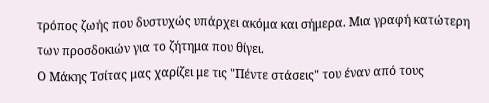τρόπος ζωής που δυστυχώς υπάρχει ακόμα και σήμερα. Μια γραφή κατώτερη των προσδοκιών για το ζήτημα που θίγει.
Ο Μάκης Τσίτας μας χαρίζει με τις "Πέντε στάσεις" του έναν από τους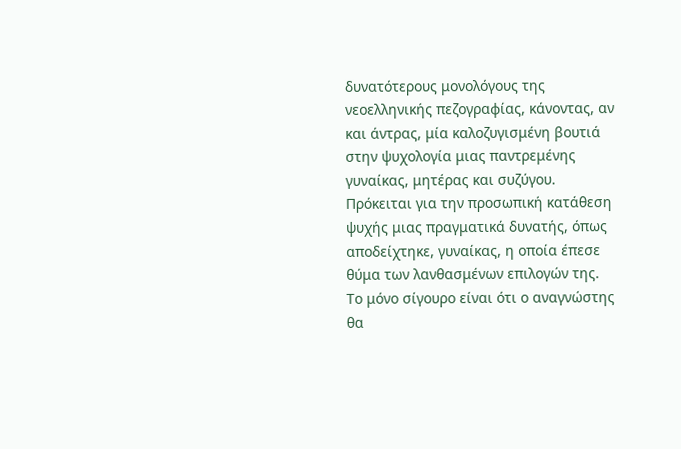δυνατότερους μονολόγους της νεοελληνικής πεζογραφίας, κάνοντας, αν και άντρας, μία καλοζυγισμένη βουτιά στην ψυχολογία μιας παντρεμένης γυναίκας, μητέρας και συζύγου.
Πρόκειται για την προσωπική κατάθεση ψυχής μιας πραγματικά δυνατής, όπως αποδείχτηκε, γυναίκας, η οποία έπεσε θύμα των λανθασμένων επιλογών της. Το μόνο σίγουρο είναι ότι ο αναγνώστης θα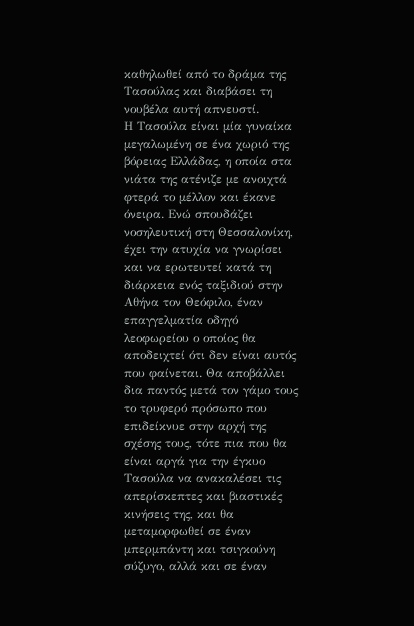καθηλωθεί από το δράμα της Τασούλας και διαβάσει τη νουβέλα αυτή απνευστί.
Η Τασούλα είναι μία γυναίκα μεγαλωμένη σε ένα χωριό της βόρειας Ελλάδας, η οποία στα νιάτα της ατένιζε με ανοιχτά φτερά το μέλλον και έκανε όνειρα. Ενώ σπουδάζει νοσηλευτική στη Θεσσαλονίκη, έχει την ατυχία να γνωρίσει και να ερωτευτεί κατά τη διάρκεια ενός ταξιδιού στην Αθήνα τον Θεόφιλο, έναν επαγγελματία οδηγό λεοφωρείου ο οποίος θα αποδειχτεί ότι δεν είναι αυτός που φαίνεται. Θα αποβάλλει δια παντός μετά τον γάμο τους το τρυφερό πρόσωπο που επιδείκνυε στην αρχή της σχέσης τους, τότε πια που θα είναι αργά για την έγκυο Τασούλα να ανακαλέσει τις απερίσκεπτες και βιαστικές κινήσεις της, και θα μεταμορφωθεί σε έναν μπερμπάντη και τσιγκούνη σύζυγο, αλλά και σε έναν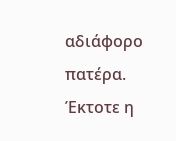αδιάφορο πατέρα.
Έκτοτε η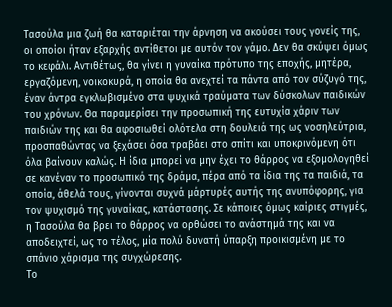Τασούλα μια ζωή θα καταριέται την άρνηση να ακούσει τους γονείς της, οι οποίοι ήταν εξαρχής αντίθετοι με αυτόν τον γάμο. Δεν θα σκύψει όμως το κεφάλι. Αντιθέτως, θα γίνει η γυναίκα πρότυπο της εποχής, μητέρα, εργαζόμενη, νοικοκυρά, η οποία θα ανεχτεί τα πάντα από τον σύζυγό της, έναν άντρα εγκλωβισμένο στα ψυχικά τραύματα των δύσκολων παιδικών του χρόνων. Θα παραμερίσει την προσωπική της ευτυχία χάριν των παιδιών της και θα αφοσιωθεί ολότελα στη δουλειά της ως νοσηλεύτρια, προσπαθώντας να ξεχάσει όσα τραβάει στο σπίτι και υποκρινόμενη ότι όλα βαίνουν καλώς. Η ίδια μπορεί να μην έχει το θάρρος να εξομολογηθεί σε κανέναν το προσωπικό της δράμα, πέρα από τα ίδια της τα παιδιά, τα οποία, άθελά τους, γίνονται συχνά μάρτυρές αυτής της ανυπόφορης, για τον ψυχισμό της γυναίκας, κατάστασης. Σε κάποιες όμως καίριες στιγμές, η Τασούλα θα βρει το θάρρος να ορθώσει το ανάστημά της και να αποδειχτεί, ως το τέλος, μία πολύ δυνατή ύπαρξη προικισμένη με το σπάνιο χάρισμα της συγχώρεσης.
Το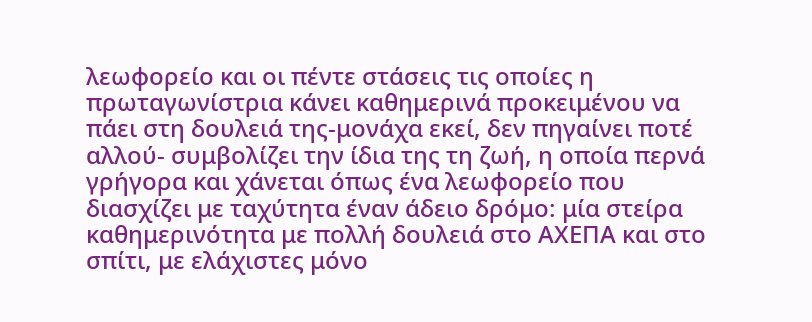λεωφορείο και οι πέντε στάσεις τις οποίες η πρωταγωνίστρια κάνει καθημερινά προκειμένου να πάει στη δουλειά της-μονάχα εκεί, δεν πηγαίνει ποτέ αλλού- συμβολίζει την ίδια της τη ζωή, η οποία περνά γρήγορα και χάνεται όπως ένα λεωφορείο που διασχίζει με ταχύτητα έναν άδειο δρόμο: μία στείρα καθημερινότητα με πολλή δουλειά στο ΑΧΕΠΑ και στο σπίτι, με ελάχιστες μόνο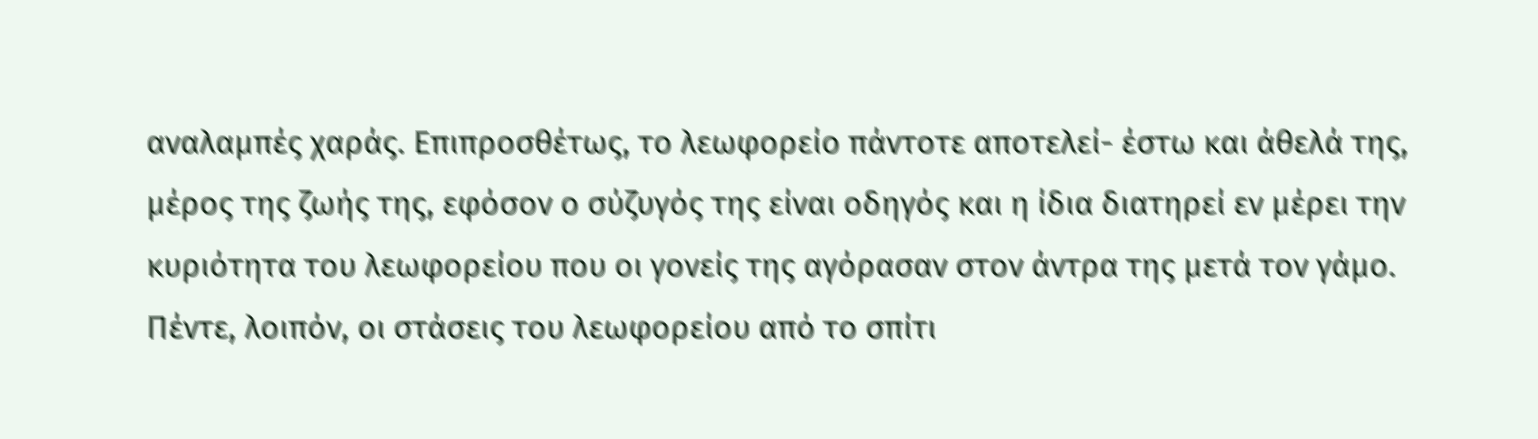αναλαμπές χαράς. Επιπροσθέτως, το λεωφορείο πάντοτε αποτελεί- έστω και άθελά της, μέρος της ζωής της, εφόσον ο σύζυγός της είναι οδηγός και η ίδια διατηρεί εν μέρει την κυριότητα του λεωφορείου που οι γονείς της αγόρασαν στον άντρα της μετά τον γάμο.
Πέντε, λοιπόν, οι στάσεις του λεωφορείου από το σπίτι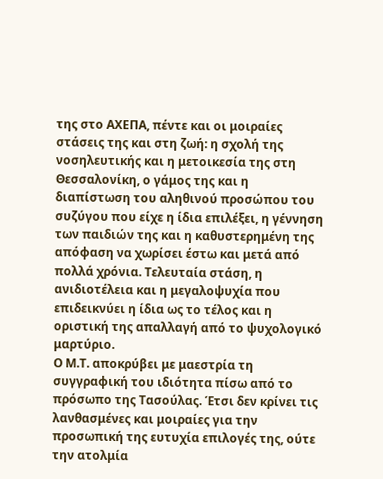της στο ΑΧΕΠΑ, πέντε και οι μοιραίες στάσεις της και στη ζωή: η σχολή της νοσηλευτικής και η μετοικεσία της στη Θεσσαλονίκη, ο γάμος της και η διαπίστωση του αληθινού προσώπου του συζύγου που είχε η ίδια επιλέξει, η γέννηση των παιδιών της και η καθυστερημένη της απόφαση να χωρίσει έστω και μετά από πολλά χρόνια. Τελευταία στάση, η ανιδιοτέλεια και η μεγαλοψυχία που επιδεικνύει η ίδια ως το τέλος και η οριστική της απαλλαγή από το ψυχολογικό μαρτύριο.
Ο Μ.Τ. αποκρύβει με μαεστρία τη συγγραφική του ιδιότητα πίσω από το πρόσωπο της Τασούλας. Έτσι δεν κρίνει τις λανθασμένες και μοιραίες για την προσωπική της ευτυχία επιλογές της, ούτε την ατολμία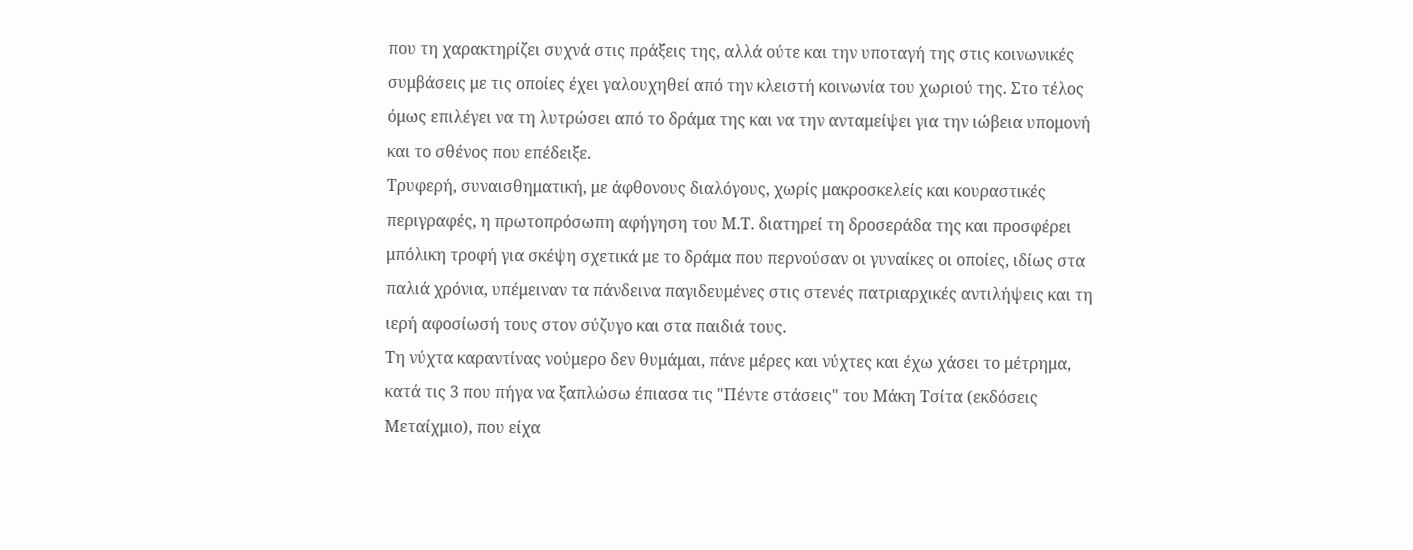που τη χαρακτηρίζει συχνά στις πράξεις της, αλλά ούτε και την υποταγή της στις κοινωνικές συμβάσεις με τις οποίες έχει γαλουχηθεί από την κλειστή κοινωνία του χωριού της. Στο τέλος όμως επιλέγει να τη λυτρώσει από το δράμα της και να την ανταμείψει για την ιώβεια υπομονή και το σθένος που επέδειξε.
Τρυφερή, συναισθηματική, με άφθονους διαλόγους, χωρίς μακροσκελείς και κουραστικές περιγραφές, η πρωτοπρόσωπη αφήγηση του Μ.Τ. διατηρεί τη δροσεράδα της και προσφέρει μπόλικη τροφή για σκέψη σχετικά με το δράμα που περνούσαν οι γυναίκες οι οποίες, ιδίως στα παλιά χρόνια, υπέμειναν τα πάνδεινα παγιδευμένες στις στενές πατριαρχικές αντιλήψεις και τη ιερή αφοσίωσή τους στον σύζυγο και στα παιδιά τους.
Τη νύχτα καραντίνας νούμερο δεν θυμάμαι, πάνε μέρες και νύχτες και έχω χάσει το μέτρημα, κατά τις 3 που πήγα να ξαπλώσω έπιασα τις "Πέντε στάσεις" του Μάκη Τσίτα (εκδόσεις Μεταίχμιο), που είχα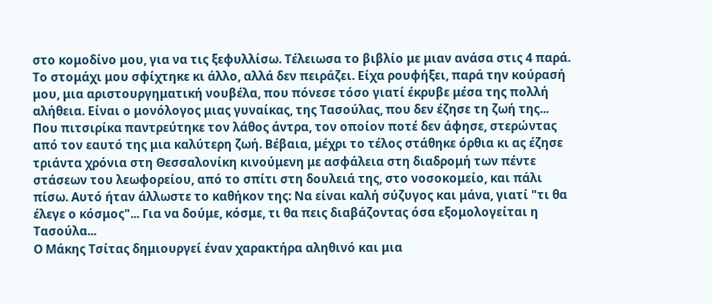στο κομοδίνο μου, για να τις ξεφυλλίσω. Τέλειωσα το βιβλίο με μιαν ανάσα στις 4 παρά. Το στομάχι μου σφίχτηκε κι άλλο, αλλά δεν πειράζει. Είχα ρουφήξει, παρά την κούρασή μου, μια αριστουργηματική νουβέλα, που πόνεσε τόσο γιατί έκρυβε μέσα της πολλή αλήθεια. Είναι ο μονόλογος μιας γυναίκας, της Τασούλας, που δεν έζησε τη ζωή της... Που πιτσιρίκα παντρεύτηκε τον λάθος άντρα, τον οποίον ποτέ δεν άφησε, στερώντας από τον εαυτό της μια καλύτερη ζωή. Βέβαια, μέχρι το τέλος στάθηκε όρθια κι ας έζησε τριάντα χρόνια στη Θεσσαλονίκη κινούμενη με ασφάλεια στη διαδρομή των πέντε στάσεων του λεωφορείου, από το σπίτι στη δουλειά της, στο νοσοκομείο, και πάλι πίσω. Αυτό ήταν άλλωστε το καθήκον της: Να είναι καλή σύζυγος και μάνα, γιατί "τι θα έλεγε ο κόσμος"... Για να δούμε, κόσμε, τι θα πεις διαβάζοντας όσα εξομολογείται η Τασούλα...
Ο Μάκης Τσίτας δημιουργεί έναν χαρακτήρα αληθινό και μια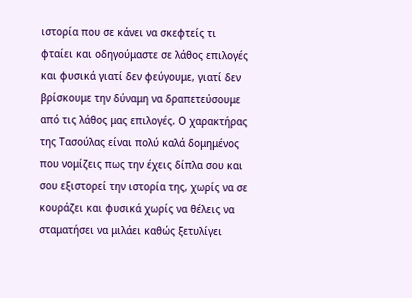ιστορία που σε κάνει να σκεφτείς τι φταίει και οδηγούμαστε σε λάθος επιλογές και φυσικά γιατί δεν φεύγουμε, γιατί δεν βρίσκουμε την δύναμη να δραπετεύσουμε από τις λάθος μας επιλογές. Ο χαρακτήρας της Τασούλας είναι πολύ καλά δομημένος που νομίζεις πως την έχεις δίπλα σου και σου εξιστορεί την ιστορία της, χωρίς να σε κουράζει και φυσικά χωρίς να θέλεις να σταματήσει να μιλάει καθώς ξετυλίγει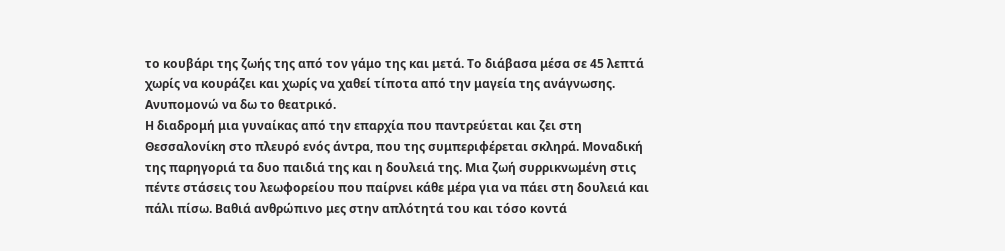το κουβάρι της ζωής της από τον γάμο της και μετά. Το διάβασα μέσα σε 45 λεπτά χωρίς να κουράζει και χωρίς να χαθεί τίποτα από την μαγεία της ανάγνωσης. Ανυπομονώ να δω το θεατρικό.
Η διαδρομή μια γυναίκας από την επαρχία που παντρεύεται και ζει στη Θεσσαλονίκη στο πλευρό ενός άντρα, που της συμπεριφέρεται σκληρά. Μοναδική της παρηγοριά τα δυο παιδιά της και η δουλειά της. Μια ζωή συρρικνωμένη στις πέντε στάσεις του λεωφορείου που παίρνει κάθε μέρα για να πάει στη δουλειά και πάλι πίσω. Βαθιά ανθρώπινο μες στην απλότητά του και τόσο κοντά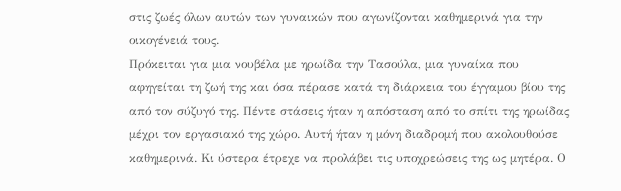στις ζωές όλων αυτών των γυναικών που αγωνίζονται καθημερινά για την οικογένειά τους.
Πρόκειται για μια νουβέλα με ηρωίδα την Τασούλα, μια γυναίκα που αφηγείται τη ζωή της και όσα πέρασε κατά τη διάρκεια του έγγαμου βίου της από τον σύζυγό της. Πέντε στάσεις ήταν η απόσταση από το σπίτι της ηρωίδας μέχρι τον εργασιακό της χώρο. Αυτή ήταν η μόνη διαδρομή που ακολουθούσε καθημερινά. Κι ύστερα έτρεχε να προλάβει τις υποχρεώσεις της ως μητέρα. Ο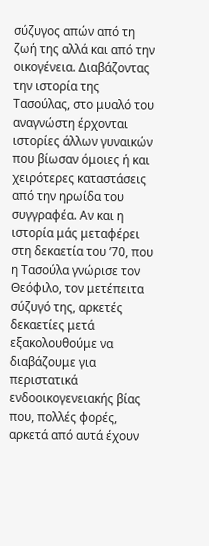σύζυγος απών από τη ζωή της αλλά και από την οικογένεια. Διαβάζοντας την ιστορία της Τασούλας, στο μυαλό του αναγνώστη έρχονται ιστορίες άλλων γυναικών που βίωσαν όμοιες ή και χειρότερες καταστάσεις από την ηρωίδα του συγγραφέα. Αν και η ιστορία μάς μεταφέρει στη δεκαετία του ’70, που η Τασούλα γνώρισε τον Θεόφιλο, τον μετέπειτα σύζυγό της, αρκετές δεκαετίες μετά εξακολουθούμε να διαβάζουμε για περιστατικά ενδοοικογενειακής βίας που, πολλές φορές, αρκετά από αυτά έχουν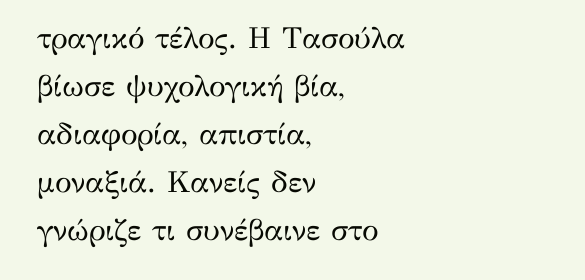τραγικό τέλος. Η Τασούλα βίωσε ψυχολογική βία, αδιαφορία, απιστία, μοναξιά. Κανείς δεν γνώριζε τι συνέβαινε στο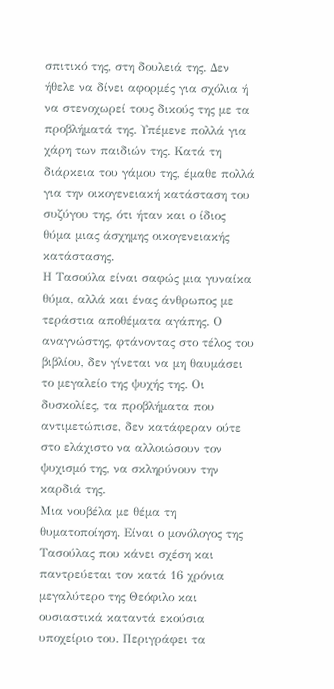σπιτικό της, στη δουλειά της. Δεν ήθελε να δίνει αφορμές για σχόλια ή να στενοχωρεί τους δικούς της με τα προβλήματά της. Υπέμενε πολλά για χάρη των παιδιών της. Κατά τη διάρκεια του γάμου της, έμαθε πολλά για την οικογενειακή κατάσταση του συζύγου της, ότι ήταν και ο ίδιος θύμα μιας άσχημης οικογενειακής κατάστασης.
Η Τασούλα είναι σαφώς μια γυναίκα θύμα, αλλά και ένας άνθρωπος με τεράστια αποθέματα αγάπης. Ο αναγνώστης, φτάνοντας στο τέλος του βιβλίου, δεν γίνεται να μη θαυμάσει το μεγαλείο της ψυχής της. Οι δυσκολίες, τα προβλήματα που αντιμετώπισε, δεν κατάφεραν ούτε στο ελάχιστο να αλλοιώσουν τον ψυχισμό της, να σκληρύνουν την καρδιά της.
Μια νουβέλα με θέμα τη θυματοποίηση. Είναι ο μονόλογος της Τασούλας που κάνει σχέση και παντρεύεται τον κατά 16 χρόνια μεγαλύτερο της Θεόφιλο και ουσιαστικά καταντά εκούσια υποχείριο του. Περιγράφει τα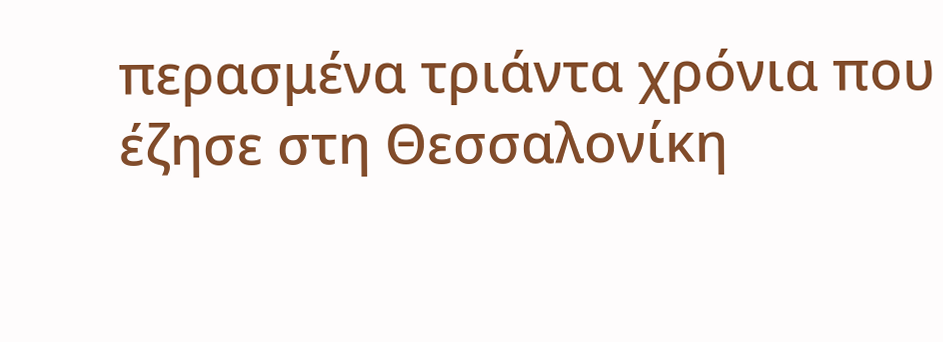περασμένα τριάντα χρόνια που έζησε στη Θεσσαλονίκη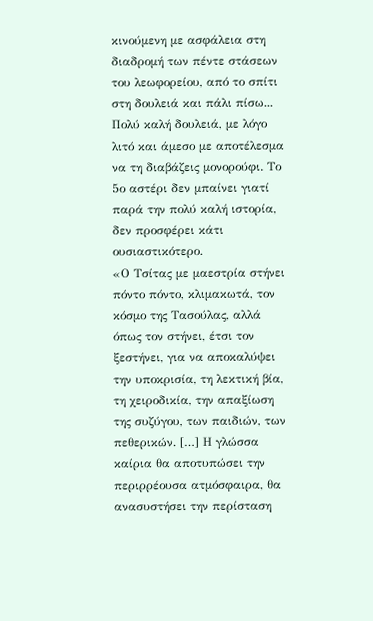κινούμενη με ασφάλεια στη διαδρομή των πέντε στάσεων του λεωφορείου, από το σπίτι στη δουλειά και πάλι πίσω... Πολύ καλή δουλειά, με λόγο λιτό και άμεσο με αποτέλεσμα να τη διαβάζεις μονορούφι. Το 5ο αστέρι δεν μπαίνει γιατί παρά την πολύ καλή ιστορία, δεν προσφέρει κάτι ουσιαστικότερο.
«Ο Τσίτας με μαεστρία στήνει πόντο πόντο, κλιμακωτά, τον κόσμο της Τασούλας, αλλά όπως τον στήνει, έτσι τον ξεστήνει, για να αποκαλύψει την υποκρισία, τη λεκτική βία, τη χειροδικία, την απαξίωση της συζύγου, των παιδιών, των πεθερικών. […] Η γλώσσα καίρια θα αποτυπώσει την περιρρέουσα ατμόσφαιρα, θα ανασυστήσει την περίσταση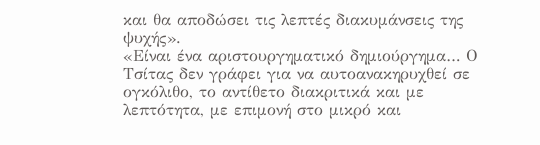και θα αποδώσει τις λεπτές διακυμάνσεις της ψυχής».
«Είναι ένα αριστουργηματικό δημιούργημα… Ο Τσίτας δεν γράφει για να αυτοανακηρυχθεί σε ογκόλιθο, το αντίθετο διακριτικά και με λεπτότητα, με επιμονή στο μικρό και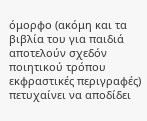όμορφο (ακόμη και τα βιβλία του για παιδιά αποτελούν σχεδόν ποιητικού τρόπου εκφραστικές περιγραφές) πετυχαίνει να αποδίδει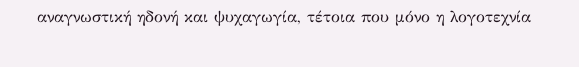αναγνωστική ηδονή και ψυχαγωγία, τέτοια που μόνο η λογοτεχνία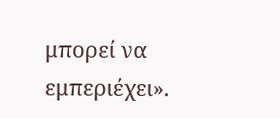μπορεί να εμπεριέχει».